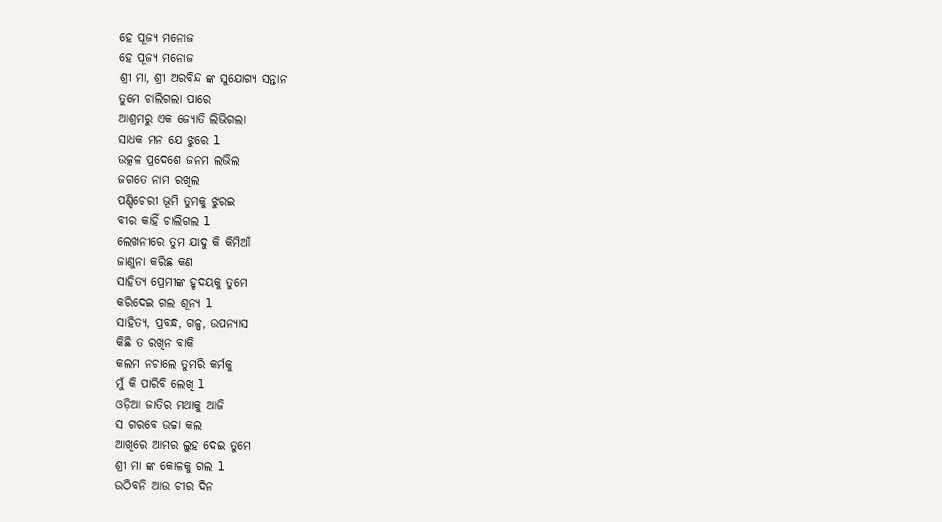ହେ ପୂଜ୍ୟ ମନୋଜ
ହେ ପୂଜ୍ୟ ମନୋଜ
ଶ୍ରୀ ମା, ଶ୍ରୀ ଅରବିନ୍ଦ ଙ୍କ ସୁଯୋଗ୍ୟ ସନ୍ତାନ
ତୁମେ ଚାଲିଗଲା ପାରେ
ଆଶ୍ରମରୁ ଏକ ଜ୍ୟୋତି ଲିଭିଗଲା
ସାଧକ ମନ ଯେ ଝୁରେ l
ଉତ୍କଳ ପ୍ରଦେଶେ ଜନମ ଲଭିଲ
ଜଗତେ ନାମ ରଖିଲ
ପଣ୍ଡିଚେରୀ ଭୂମି ତୁମକୁ ଝୁରଇ
ବୀର କାହିଁ ଚାଲିଗଲ l
ଲେଖନୀରେ ତୁମ ଯାଦୁ କି କିମିଆଁ
ଜାଣୁନା କରିଛ କଣ
ସାହିତ୍ୟ ପ୍ରେମୀଙ୍କ ହୃଦୟକୁ ତୁମେ
କରିଦେଇ ଗଲ ଶୂନ୍ୟ l
ସାହିତ୍ୟ, ପ୍ରବନ୍ଧ, ଗଳ୍ପ, ଉପନ୍ୟାସ
କିଛି ତ ରଖିନ ବାକି
କଲମ ନଚାଲେ ତୁମରି କର୍ମକୁ
ମୁଁ କି ପାରିବି ଲେଖି l
ଓଡ଼ିଆ ଜାତିର ମଥାକୁ ଆଜି
ସ ଗରବେ ଉଚ୍ଚା କଲ
ଆଖିରେ ଆମର ଲୁହ ଦେଇ ତୁମେ
ଶ୍ରୀ ମା ଙ୍କ କୋଳକୁ ଗଲ l
ଉଠିବନି ଆଉ ଚୀର ଦିନ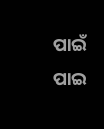ପାଇଁ
ପାଇ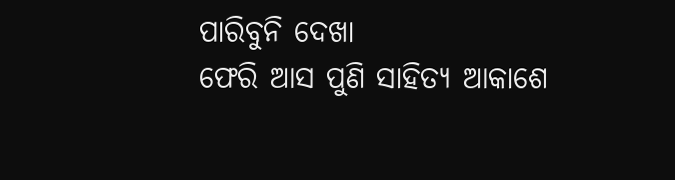ପାରିବୁନି ଦେଖା
ଫେରି ଆସ ପୁଣି ସାହିତ୍ୟ ଆକାଶେ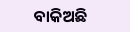ବାକିଅଛି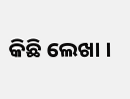କିଛି ଲେଖା ।